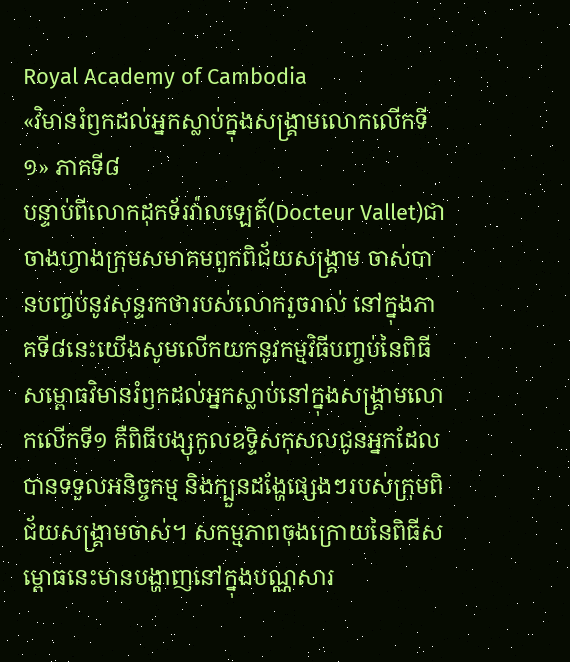Royal Academy of Cambodia
«វិមានរំឭកដល់អ្នកស្លាប់ក្នុងសង្គ្រាមលោកលើកទី១» ភាគទី៨
បន្ទាប់ពីលោកដុកទ័រវ៉ាលឡេត៍(Docteur Vallet)ជាចាងហ្វាងក្រុមសមាគមពួកពិជ័យសង្គ្រាម ចាស់បានបញ្ចប់នូវសុន្ទរកថារបស់លោករួចរាល់ នៅក្នុងភាគទី៨នេះយើងសូមលើកយកនូវកម្មវិធីបញ្ចប់នៃពិធីសម្ពោធវិមានរំឭកដល់អ្នកស្លាប់នៅក្នុងសង្គ្រាមលោកលើកទី១ គឺពិធីបង្សុកូលឧទ្ទិសកុសលជូនអ្នកដែលបានទទួលអនិច្ចកម្ម និងក្បួនដង្ហែផ្សេងៗរបស់ក្រុមពិជ័យសង្គ្រាមចាស់។ សកម្មភាពចុងក្រោយនៃពិធីសម្ពោធនេះមានបង្ហាញនៅក្នុងបណ្ណសារ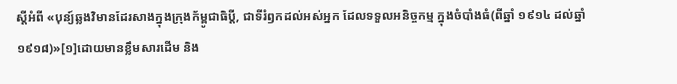ស្តីអំពី «បុន្យ៍ឆ្លងវិមានដែរសាងក្នុងក្រុងក័ម្ពូជាធិប្តី, ជាទីរំឭកដល់អស់អ្នក ដែលទទួលអនិច្ចកម្ម ក្នុងចំបាំងធំ(ពីឆ្នាំ ១៩១៤ ដល់ឆ្នាំ១៩១៨)»[១]ដោយមានខ្លឹមសារដើម និង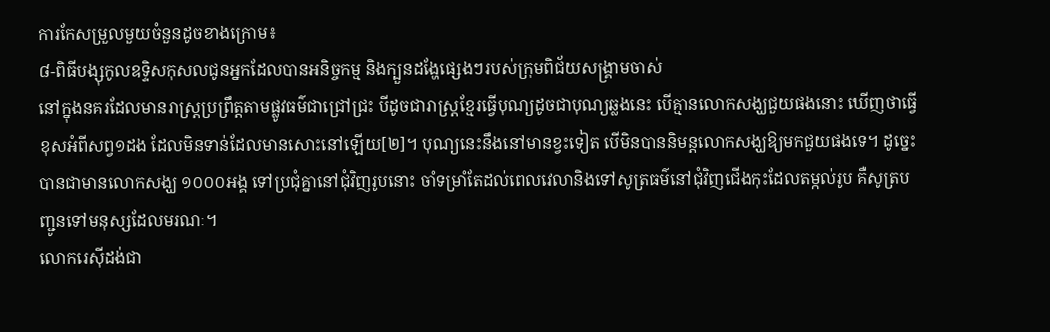ការកែសម្រួលមួយចំនួនដូចខាងក្រោម៖
៨-ពិធីបង្សុកូលឧទ្ទិសកុសលជូនអ្នកដែលបានអនិច្ចកម្ម និងក្បួនដង្ហែផ្សេងៗរបស់ក្រុមពិជ័យសង្គ្រាមចាស់
នៅក្នុងនគរដែលមានរាស្ត្រប្រព្រឹត្តតាមផ្លូវធម៌ជាជ្រៅជ្រះ បីដូចជារាស្ត្រខ្មែរធ្វើបុណ្យដូចជាបុណ្យឆ្លងនេះ បើគ្មានលោកសង្ឃជួយផងនោះ ឃើញថាធ្វើខុសអំពីសព្វ១ដង ដែលមិនទាន់ដែលមានសោះនៅឡើយ[២]។ បុណ្យនេះនឹងនៅមានខ្វះទៀត បើមិនបាននិមន្តលោកសង្ឃឱ្យមកជួយផងទេ។ ដូច្នេះបានជាមានលោកសង្ឃ ១០០០អង្គ ទៅប្រជុំគ្នានៅជុំវិញរូបនោះ ចាំទម្រាំតែដល់ពេលវេលានិងទៅសូត្រធម៌នៅជុំវិញជើងកុះដែលតម្កល់រូប គឺសូត្របញ្ជូនទៅមនុស្សដែលមរណៈ។
លោករេស៊ីដង់ជា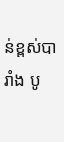ន់ខ្ពស់បារាំង បូ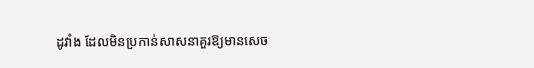ដូវាំង ដែលមិនប្រកាន់សាសនាគួរឱ្យមានសេច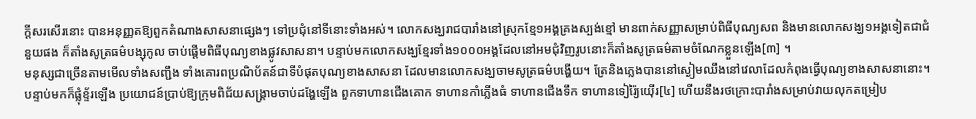ក្តីសរសើរនោះ បានអនុញ្ញតឱ្យពួកតំណាងសាសនាផ្សេងៗ ទៅប្រជុំនៅទីនោះទាំងអស់។ លោកសង្ឃរាជបារាំងនៅស្រុកខ្មែ១អង្គគ្រងស្បង់ខ្មៅ មានពាក់សញ្ញាសម្រាប់ពិធីបុណ្យសព និងមានលោកសង្ឃ១អង្គទៀតជាជំនួយផង ក៏តាំងសូត្រធម៌បង្សុកូល ចាប់ផ្តើមពិធីបុណ្យខាងផ្លូវសាសនា។ បន្ទាប់មកលោកសង្ឃខ្មែរទាំង១០០០អង្គដែលនៅអមជុំវិញរូបនោះក៏តាំងសូត្រធម៌តាមចំណែកខ្លួនឡើង[៣] ។
មនុស្សជាច្រើនតាមមើលទាំងសញ្ជឹង ទាំងគោរពប្រណិប័តន៍ជាទីបំផុតបុណ្យខាងសាសនា ដែលមានលោកសង្ឃចាមសូត្រធម៌បង្ហើយ។ ត្រែនិងភ្លេងបាននៅស្ងៀមឈឹងនៅវេលាដែលកំពុងធ្វើបុណ្យខាងសាសនានោះ។ បន្ទាប់មកក៏ផ្លុំខ្ទ័រឡើង ប្រយោជន៍ប្រាប់ឱ្យក្រុមពិជ័យសង្គ្រាមចាប់ដង្ហែឡើង ពួកទាហានជើងគោក ទាហានកាំភ្លើងធំ ទាហានជើងទឹក ទាហានទៀរ៉ៃ្យយ៉ើរ[៤] ហើយនឹងរថក្រោះបារាំងសម្រាប់វាយលុកតម្រៀប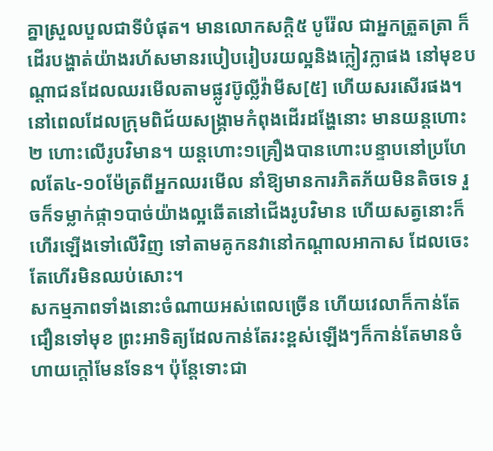គ្នាស្រួលបួលជាទីបំផុត។ មានលោកសក្តិ៥ បូរ៉ែល ជាអ្នកត្រួតត្រា ក៏ដើរបង្ហាត់យ៉ាងរហ័សមានរបៀបរៀបរយល្អនិងក្លៀវក្លាផង នៅមុខបណ្តាជនដែលឈរមើលតាមផ្លូវប៊ូល្លីវ៉ាមីស[៥] ហើយសរសើរផង។ នៅពេលដែលក្រុមពិជ័យសង្គ្រាមកំពុងដើរដង្ហែនោះ មានយន្តហោះ២ ហោះលើរូបវិមាន។ យន្តហោះ១គ្រឿងបានហោះបន្ទាបនៅប្រហែលតែ៤-១០ម៉ែត្រពីអ្នកឈរមើល នាំឱ្យមានការភិតភ័យមិនតិចទេ រួចក៏ទម្លាក់ផ្កា១បាច់យ៉ាងល្អឆើតនៅជើងរូបវិមាន ហើយសត្វនោះក៏ហើរឡើងទៅលើវិញ ទៅតាមគូកនវានៅកណ្តាលអាកាស ដែលចេះតែហើរមិនឈប់សោះ។
សកម្មភាពទាំងនោះចំណាយអស់ពេលច្រើន ហើយវេលាក៏កាន់តែជឿនទៅមុខ ព្រះអាទិត្យដែលកាន់តែរះខ្ពស់ឡើងៗក៏កាន់តែមានចំហាយក្តៅមែនទែន។ ប៉ុន្តែទោះជា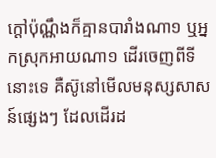ក្តៅប៉ុណ្ណឹងក៏គ្មានបារាំងណា១ ឬអ្នកស្រុកអាយណា១ ដើរចេញពីទីនោះទេ គឺស៊ូនៅមើលមនុស្សសាសន៍ផ្សេងៗ ដែលដើរដ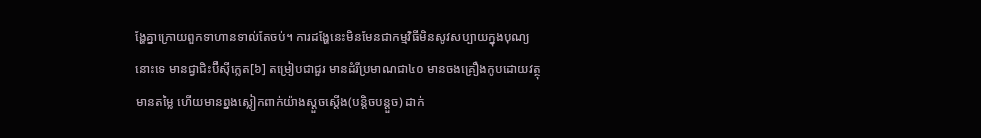ង្ហែគ្នាក្រោយពួកទាហានទាល់តែចប់។ ការដង្ហែនេះមិនមែនជាកម្មវិធីមិនសូវសប្បាយក្នុងបុណ្យនោះទេ មានជ្វាជិះប៊ឺស៊ីក្លេត[៦] តម្រៀបជាជួរ មានដំរីប្រមាណជា៤០ មានចងគ្រឿងកូបដោយវត្ថុមានតម្លៃ ហើយមានព្នងស្លៀកពាក់យ៉ាងស្តួចស្តើង(បន្តិចបន្តួច) ដាក់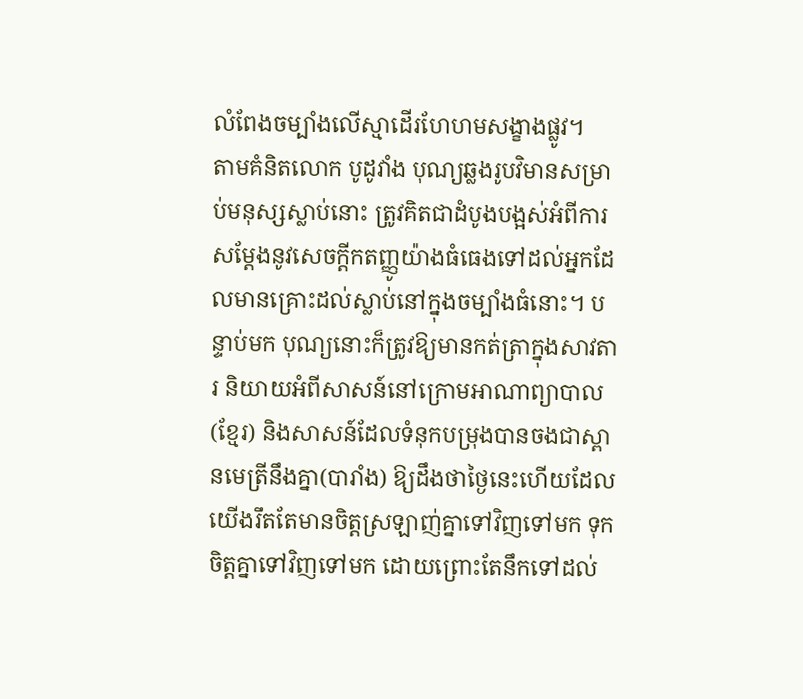លំពែងចម្បាំងលើស្មាដើរហែហមសង្ខាងផ្លូវ។
តាមគំនិតលោក បូដូវាំង បុណ្យឆ្លងរូបវិមានសម្រាប់មនុស្សស្លាប់នោះ ត្រូវគិតជាដំបូងបង្អស់អំពីការសម្តែងនូវសេចក្តីកតញ្ញូយ៉ាងធំធេងទៅដល់អ្នកដែលមានគ្រោះដល់ស្លាប់នៅក្នុងចម្បាំងធំនោះ។ បន្ទាប់មក បុណ្យនោះក៏ត្រូវឱ្យមានកត់ត្រាក្នុងសាវតារ និយាយអំពីសាសន៍នៅក្រោមអាណាព្យាបាល(ខ្មែរ) និងសាសន៍ដែលទំនុកបម្រុងបានចងជាស្ពានមេត្រីនឹងគ្នា(បារាំង) ឱ្យដឹងថាថ្ងៃនេះហើយដែលយើងរឹតតែមានចិត្តស្រឡាញ់គ្នាទៅវិញទៅមក ទុកចិត្តគ្នាទៅវិញទៅមក ដោយព្រោះតែនឹកទៅដល់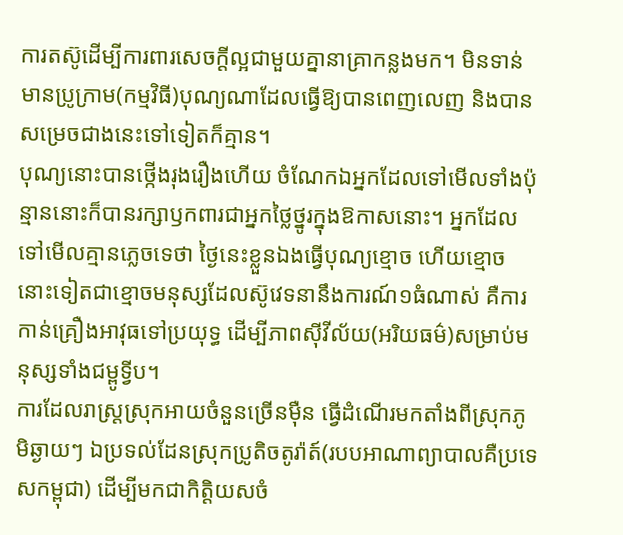ការតស៊ូដើម្បីការពារសេចក្តីល្អជាមួយគ្នានាគ្រាកន្លងមក។ មិនទាន់មានប្រូក្រាម(កម្មវិធី)បុណ្យណាដែលធ្វើឱ្យបានពេញលេញ និងបានសម្រេចជាងនេះទៅទៀតក៏គ្មាន។
បុណ្យនោះបានថ្កើងរុងរឿងហើយ ចំណែកឯអ្នកដែលទៅមើលទាំងប៉ុន្មាននោះក៏បានរក្សាឫកពារជាអ្នកថ្លៃថ្នូរក្នុងឱកាសនោះ។ អ្នកដែលទៅមើលគ្មានភ្លេចទេថា ថ្ងៃនេះខ្លួនឯងធ្វើបុណ្យខ្មោច ហើយខ្មោចនោះទៀតជាខ្មោចមនុស្សដែលស៊ូវេទនានឹងការណ៍១ធំណាស់ គឺការកាន់គ្រឿងអាវុធទៅប្រយុទ្ធ ដើម្បីភាពស៊ីវីល័យ(អរិយធម៌)សម្រាប់មនុស្សទាំងជម្ពូទ្វីប។
ការដែលរាស្ត្រស្រុកអាយចំនួនច្រើនម៉ឺន ធ្វើដំណើរមកតាំងពីស្រុកភូមិឆ្ងាយៗ ឯប្រទល់ដែនស្រុកប្រូតិចតូរ៉ាត៍(របបអាណាព្យាបាលគឺប្រទេសកម្ពុជា) ដើម្បីមកជាកិត្តិយសចំ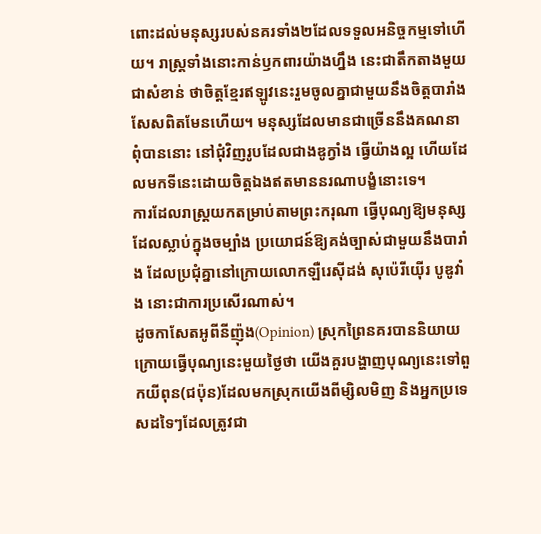ពោះដល់មនុស្សរបស់នគរទាំង២ដែលទទួលអនិច្ចកម្មទៅហើយ។ រាស្ត្រទាំងនោះកាន់ឫកពារយ៉ាងហ្នឹង នេះជាតឹកតាងមួយជាសំខាន់ ថាចិត្តខ្មែរឥឡូវនេះរួមចូលគ្នាជាមួយនឹងចិត្តបារាំងសែសពិតមែនហើយ។ មនុស្សដែលមានជាច្រើននឹងគណនាពុំបាននោះ នៅជុំវិញរូបដែលជាងឌូក្វាំង ធ្វើយ៉ាងល្អ ហើយដែលមកទីនេះដោយចិត្តឯងឥតមាននរណាបង្ខំនោះទេ។
ការដែលរាស្ត្រយកតម្រាប់តាមព្រះករុណា ធ្វើបុណ្យឱ្យមនុស្សដែលស្លាប់ក្នុងចម្បាំង ប្រយោជន៍ឱ្យគង់ច្បាស់ជាមួយនឹងបារាំង ដែលប្រជុំគ្នានៅក្រោយលោកឡឺរេស៊ីដង់ សុប៉េរីយ៉ើរ បូឌូវាំង នោះជាការប្រសើរណាស់។
ដូចកាសែតអូពីនីញ៉ុង(Opinion) ស្រុកព្រៃនគរបាននិយាយក្រោយធ្វើបុណ្យនេះមួយថ្ងៃថា យើងគួរបង្ហាញបុណ្យនេះទៅពួកយីពុន(ជប៉ុន)ដែលមកស្រុកយើងពីម្សិលមិញ និងអ្នកប្រទេសដទៃៗដែលត្រូវជា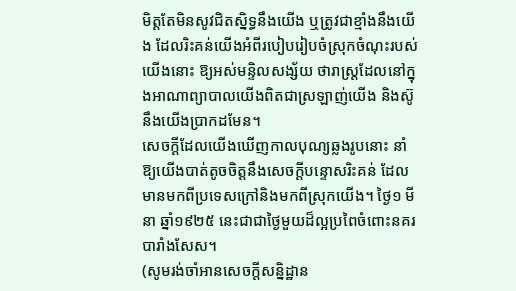មិត្តតែមិនសូវជិតស្និទ្ធនឹងយើង ឬត្រូវជាខ្មាំងនឹងយើង ដែលរិះគន់យើងអំពីរបៀបរៀបចំស្រុកចំណុះរបស់យើងនោះ ឱ្យអស់មន្ទិលសង្ស័យ ថារាស្ត្រដែលនៅក្នុងអាណាព្យាបាលយើងពិតជាស្រឡាញ់យើង និងស៊ូនឹងយើងប្រាកដមែន។
សេចក្តីដែលយើងឃើញកាលបុណ្យឆ្លងរូបនោះ នាំឱ្យយើងបាត់តូចចិត្តនឹងសេចក្តីបន្ទោសរិះគន់ ដែលមានមកពីប្រទេសក្រៅនិងមកពីស្រុកយើង។ ថ្ងៃ១ មីនា ឆ្នាំ១៩២៥ នេះជាជាថ្ងៃមួយដ៏ល្អប្រពៃចំពោះនគរបារាំងសែស។
(សូមរង់ចាំអានសេចក្តីសន្និដ្ឋាន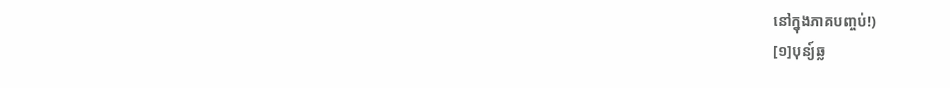នៅក្នុងភាគបញ្ចប់!)
[១]បុន្យ៍ឆ្ល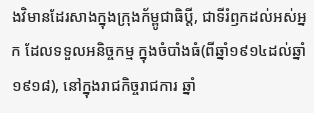ងវិមានដែរសាងក្នុងក្រុងក័ម្ពូជាធិប្តី, ជាទីរំឭកដល់អស់អ្នក ដែលទទួលអនិច្ចកម្ម ក្នុងចំបាំងធំ(ពីឆ្នាំ១៩១៤ដល់ឆ្នាំ១៩១៨), នៅក្នុងរាជកិច្ចរាជការ ឆ្នាំ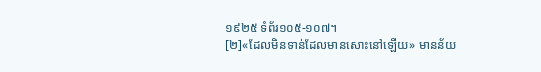១៩២៥ ទំព័រ១០៥-១០៧។
[២]«ដែលមិនទាន់ដែលមានសោះនៅឡើយ» មានន័យ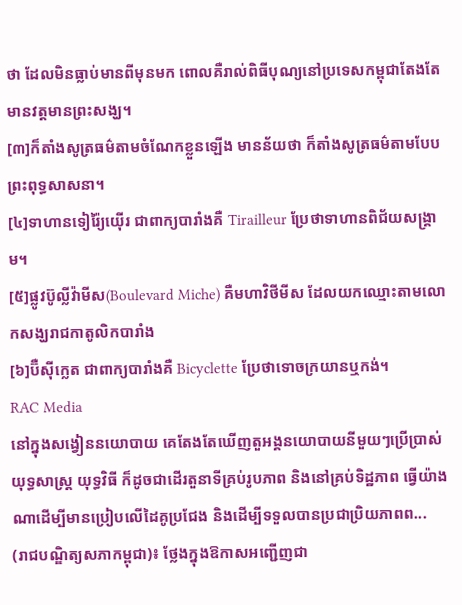ថា ដែលមិនធ្លាប់មានពីមុនមក ពោលគឺរាល់ពិធីបុណ្យនៅប្រទេសកម្ពុជាតែងតែមានវត្តមានព្រះសង្ឃ។
[៣]ក៏តាំងសូត្រធម៌តាមចំណែកខ្លួនឡើង មានន័យថា ក៏តាំងសូត្រធម៌តាមបែបព្រះពុទ្ធសាសនា។
[៤]ទាហានទៀរ៉ៃ្យយ៉ើរ ជាពាក្យបារាំងគឺ Tirailleur ប្រែថាទាហានពិជ័យសង្គ្រាម។
[៥]ផ្លូវប៊ូល្លីវ៉ាមីស(Boulevard Miche) គឺមហាវិថីមីស ដែលយកឈ្មោះតាមលោកសង្ឃរាជកាតូលិកបារាំង
[៦]ប៊ឺស៊ីក្លេត ជាពាក្យបារាំងគឺ Bicyclette ប្រែថាទោចក្រយានឬកង់។
RAC Media
នៅក្នុងសង្វៀននយោបាយ គេតែងតែឃើញតួអង្គនយោបាយនីមួយៗប្រើប្រាស់យុទ្ធសាស្ត្រ យុទ្ធវិធី ក៏ដូចជាដើរតួនាទីគ្រប់រូបភាព និងនៅគ្រប់ទិដ្ឋភាព ធ្វើយ៉ាងណាដើម្បីមានប្រៀបលើដៃគូប្រជែង និងដើម្បីទទួលបានប្រជាប្រិយភាពព...
(រាជបណ្ឌិត្យសភាកម្ពុជា)៖ ថ្លែងក្នុងឱកាសអញ្ជើញជា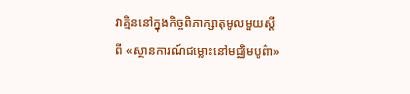វាគ្មិននៅក្នុងកិច្ចពិភាក្សាតុមូលមួយស្ដីពី «ស្ថានការណ៍ជម្លោះនៅមជ្ឈិមបូព៌ា»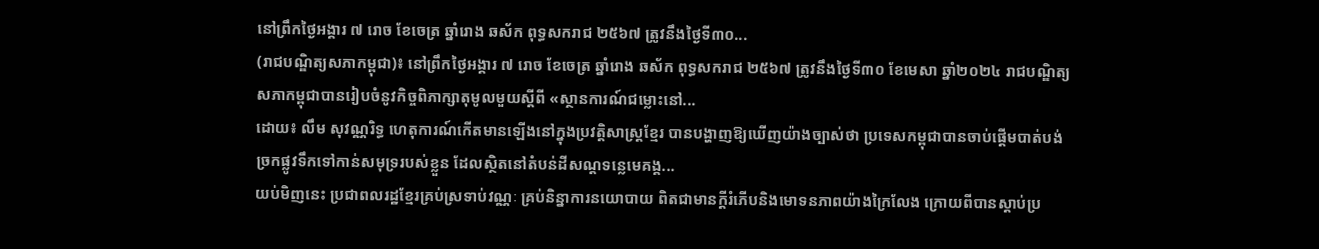នៅព្រឹកថ្ងៃអង្គារ ៧ រោច ខែចេត្រ ឆ្នាំរោង ឆស័ក ពុទ្ធសករាជ ២៥៦៧ ត្រូវនឹងថ្ងៃទី៣០...
(រាជបណ្ឌិត្យសភាកម្ពុជា)៖ នៅព្រឹកថ្ងៃអង្គារ ៧ រោច ខែចេត្រ ឆ្នាំរោង ឆស័ក ពុទ្ធសករាជ ២៥៦៧ ត្រូវនឹងថ្ងៃទី៣០ ខែមេសា ឆ្នាំ២០២៤ រាជបណ្ឌិត្យសភាកម្ពុជាបានរៀបចំនូវកិច្ចពិភាក្សាតុមូលមួយស្ដីពី «ស្ថានការណ៍ជម្លោះនៅ...
ដោយ៖ លឹម សុវណ្ណរិទ្ធ ហេតុការណ៍កើតមានឡើងនៅក្នុងប្រវត្តិសាស្ត្រខ្មែរ បានបង្ហាញឱ្យឃើញយ៉ាងច្បាស់ថា ប្រទេសកម្ពុជាបានចាប់ផ្ដើមបាត់បង់ច្រកផ្លូវទឹកទៅកាន់សមុទ្ររបស់ខ្លួន ដែលស្ថិតនៅតំបន់ដីសណ្ដទន្លេមេគង្គ...
យប់មិញនេះ ប្រជាពលរដ្ឋខ្មែរគ្រប់ស្រទាប់វណ្ណៈ គ្រប់និន្នាការនយោបាយ ពិតជាមានក្តីរំភើបនិងមោទនភាពយ៉ាងក្រៃលែង ក្រោយពីបានស្តាប់ប្រ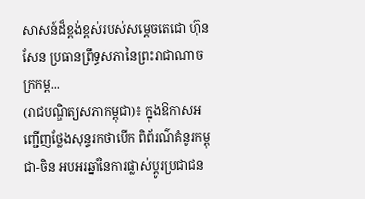សាសន៍ដ៏ខ្ពង់ខ្ពស់របស់សម្តេចតេជោ ហ៊ុន សែន ប្រធានព្រឹទ្ធសភានៃព្រះរាជាណាចក្រកម្ព...
(រាជបណ្ឌិត្យសភាកម្ពុជា)៖ ក្នុងឱកាសអញ្ជើញថ្លែងសុន្ទរកថាបើក ពិព័រណ៌គំនូរកម្ពុជា-ចិន អបអរឆ្នាំនៃការផ្លាស់ប្ដូរប្រជាជន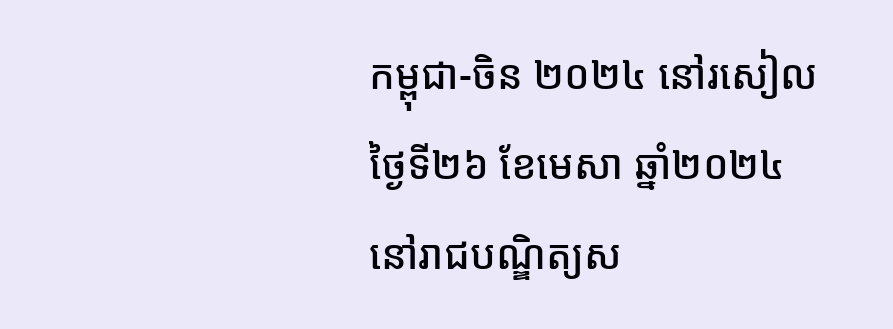កម្ពុជា-ចិន ២០២៤ នៅរសៀលថ្ងៃទី២៦ ខែមេសា ឆ្នាំ២០២៤ នៅរាជបណ្ឌិត្យស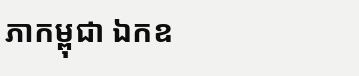ភាកម្ពុជា ឯកឧ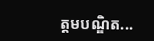ត្ដមបណ្ឌិត...